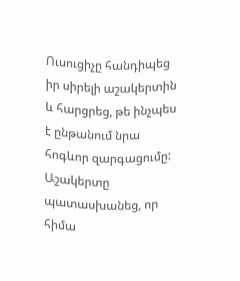Ուսուցիչը հանդիպեց իր սիրելի աշակերտին և հարցրեց, թե ինչպես է ընթանում նրա հոգևոր զարգացումը:
Աշակերտը պատասխանեց, որ հիմա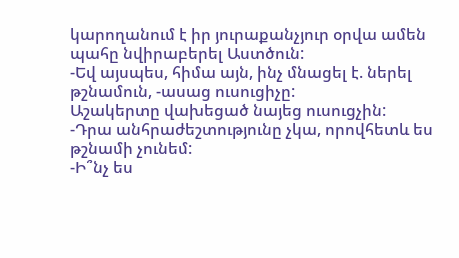կարողանում է իր յուրաքանչյուր օրվա ամեն պահը նվիրաբերել Աստծուն:
-Եվ այսպես, հիմա այն, ինչ մնացել է. ներել թշնամուն, -ասաց ուսուցիչը:
Աշակերտը վախեցած նայեց ուսուցչին:
-Դրա անհրաժեշտությունը չկա, որովհետև ես թշնամի չունեմ:
-Ի՞նչ ես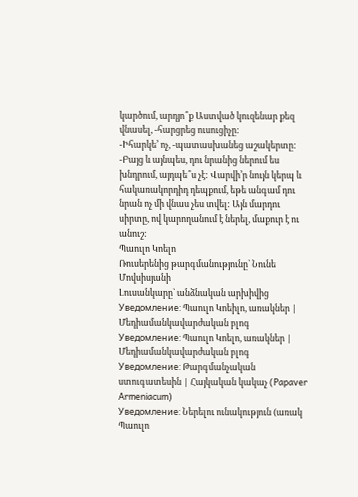կարծում, արդյո՞ք Աստված կուզենար քեզ վնասել, -հարցրեց ուսուցիչը:
-Իհարկե’ ոչ, -պատասխանեց աշակերտը:
-Բայց և այնպես, դու նրանից ներում ես խնդրում, այդպե՞ս չէ: Վարվի’ր նույն կերպ և հակառակորդիդ դեպքում, եթե անգամ դու նրան ոչ մի վնաս չես տվել: Այն մարդու սիրտը, ով կարողանում է ներել, մաքուր է ու անուշ:
Պաուլո Կոելո
Ռուսերենից թարգմանությունը` Նունե Մովսիսյանի
Լուսանկարը` անձնական արխիվից
Уведомление: Պաուլո Կոեիլո, առակներ | Մեդիամանկավարժական բլոգ
Уведомление: Պաուլո Կոելո, առակներ | Մեդիամանկավարժական բլոգ
Уведомление: Թարգմանչական ստուգատեսին | Հայկական կակաչ (Papaver Armeniacum)
Уведомление: Ներելու ունակություն (առակ Պաուլո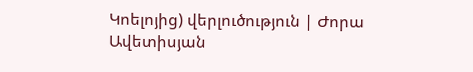Կոելոյից) վերլուծություն | Ժորա Ավետիսյան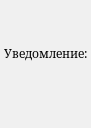Уведомление: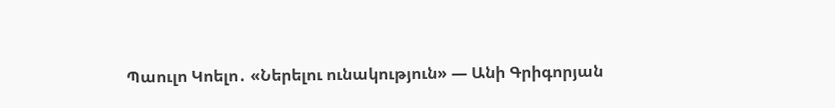Պաուլո Կոելո․ «Ներելու ունակություն» — Անի Գրիգորյան